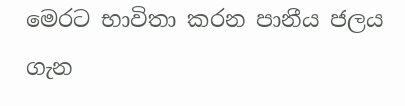මෙරට භාවිතා කරන පානීය ජලය ගැන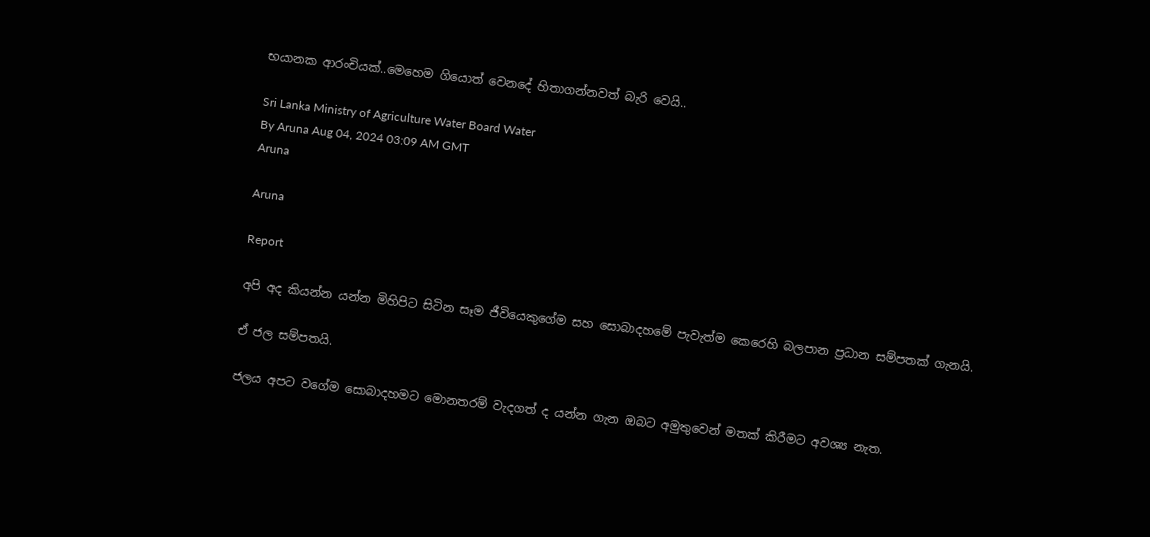භයානක ආරංචියක්..මෙහෙම ගියොත් වෙනදේ හිතාගන්නවත් බැරි වෙයි..

Sri Lanka Ministry of Agriculture Water Board Water
By Aruna Aug 04, 2024 03:09 AM GMT
Aruna

Aruna

Report

අපි අද කියන්න යන්න මිහිපිට සිටින සෑම ජීවියෙකුගේම සහ සොබාදහමේ පැවැත්ම කෙරෙහි බලපාන ප්‍රධාන සම්පතක් ගැනයි.

ඒ ජල සම්පතයි.

ජලය අපට වගේම සොබාදහමට මොනතරම් වැදගත් ද යන්න ගැන ඔබට අමුතුවෙන් මතක් කිරීමට අවශ්‍ය නැත.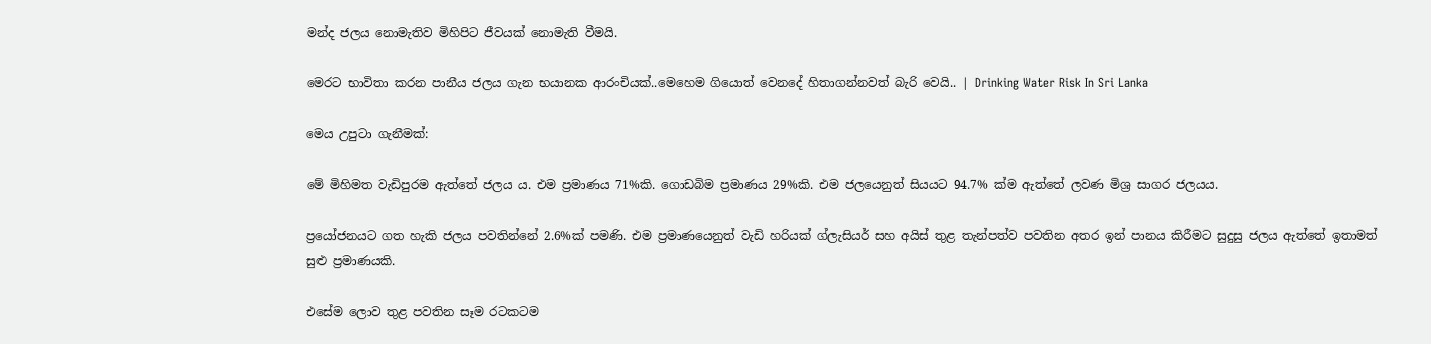මන්ද ජලය නොමැතිව මිහිපිට ජීවයක් නොමැති වීමයි.

මෙරට භාවිතා කරන පානීය ජලය ගැන භයානක ආරංචියක්..මෙහෙම ගියොත් වෙනදේ හිතාගන්නවත් බැරි වෙයි.. | Drinking Water Risk In Sri Lanka

මෙය උපුටා ගැනීමක්:

මේ මිහිමත වැඩිපුරම ඇත්තේ ජලය ය. එම ප්‍රමාණය 71%කි. ගොඩබිම ප්‍රමාණය 29%කි. එම ජලයෙනුත් සියයට 94.7% ක්ම ඇත්තේ ලවණ මිශ්‍ර සාගර ජලයය.

ප්‍රයෝජනයට ගත හැකි ජලය පවතින්නේ 2.6%ක් පමණි. එම ප්‍රමාණයෙනුත් වැඩි හරියක් ග්ලැසියර් සහ අයිස් තුළ තැන්පත්ව පවතින අතර ඉන් පානය කිරීමට සුදුසු ජලය ඇත්තේ ඉතාමත් සුළු ප්‍රමාණයකි.

එසේම ලොව තුළ පවතින සෑම රටකටම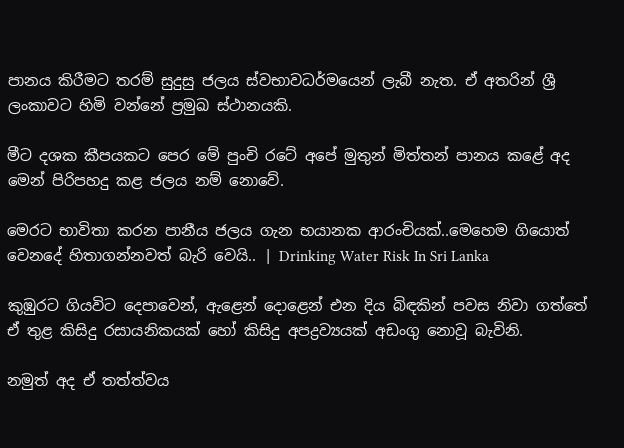පානය කිරීමට තරම් සුදුසු ජලය ස්වභාවධර්මයෙන් ලැබී නැත. ඒ අතරින් ශ්‍රී ලංකාවට හිමි වන්නේ ප්‍රමුඛ ස්ථානයකි.

මීට දශක කීපයකට පෙර මේ පුංචි රටේ අපේ මුතුන් මිත්තන් පානය කළේ අද මෙන් පිරිපහදු කළ ජලය නම් නොවේ.

මෙරට භාවිතා කරන පානීය ජලය ගැන භයානක ආරංචියක්..මෙහෙම ගියොත් වෙනදේ හිතාගන්නවත් බැරි වෙයි.. | Drinking Water Risk In Sri Lanka

කුඹුරට ගියවිට දෙපාවෙන්, ඇළෙන් දොළෙන් එන දිය බිඳකින් පවස නිවා ගත්තේ ඒ තුළ කිසිදු රසායනිකයක් හෝ කිසිදු අපද්‍රව්‍යයක් අඩංගු නොවූ බැවිනි.

නමුත් අද ඒ තත්ත්වය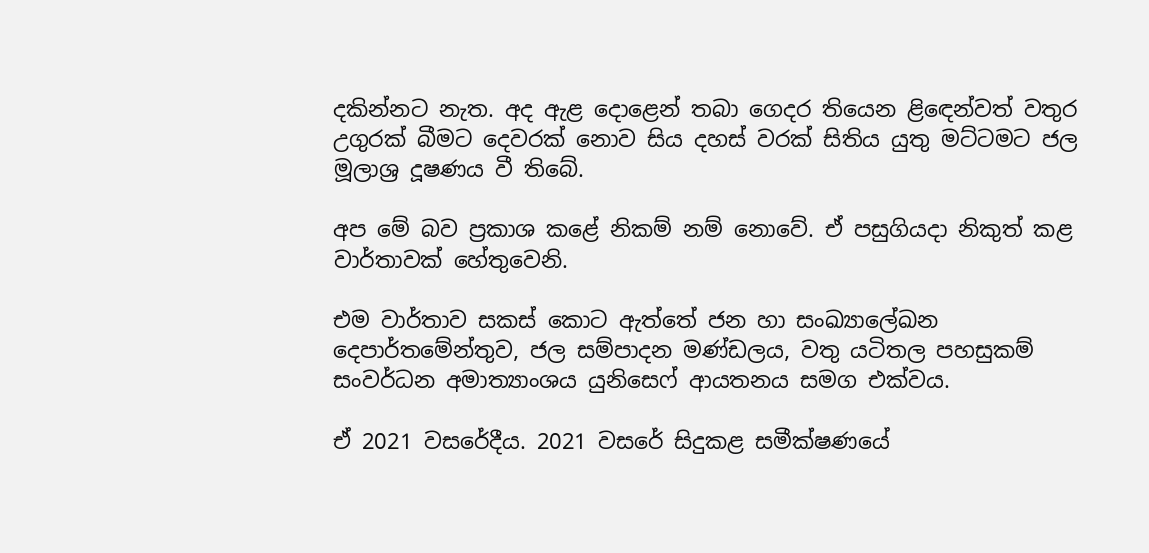දකින්නට නැත. අද ඇළ දොළෙන් තබා ගෙදර තියෙන ළිඳෙන්වත් වතුර උගුරක් බීමට දෙවරක් නොව සිය දහස් වරක් සිතිය යුතු මට්ටමට ජල මූලාශ්‍ර දූෂණය වී තිබේ.

අප මේ බව ප්‍රකාශ කළේ නිකම් නම් නොවේ. ඒ පසුගියදා නිකුත් කළ වාර්තාවක් හේතුවෙනි.

එම වාර්තාව සකස් කොට ඇත්තේ ජන හා සංඛ්‍යාලේඛන දෙපාර්තමේන්තුව, ජල සම්පාදන මණ්ඩලය, වතු යටිතල පහසුකම් සංවර්ධන අමාත්‍යාංශය යුනිසෙෆ් ආයතනය සමග එක්වය.

ඒ 2021 වසරේදීය. 2021 වසරේ සිදුකළ සමීක්ෂණයේ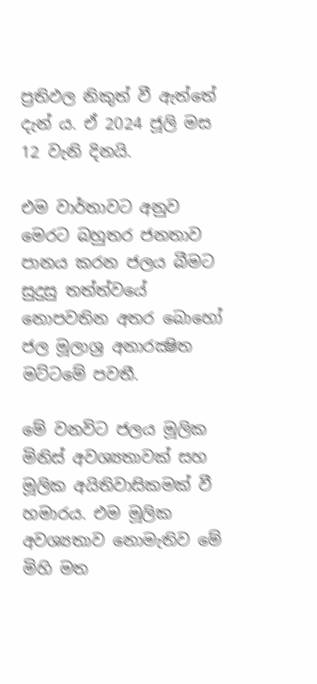ප්‍රතිඵල නිකුත් වී ඇත්තේ දැන් ය. ඒ 2024 ජූලි මස 12 වැනි දිනයි.

එම වාර්තාවට අනුව මෙරට බහුතර ජනතාව පානය කරන ජලය බීමට සුදුසු තත්ත්වයේ නොපවතින අතර බොහෝ ජල මූලාශ්‍ර අනාරක්‍ෂිත මට්ටමේ පවතී.

මේ වනවිට ජලය මූලික මිනිස් අවශ්‍යතාවක් සහ මූලික අයිතිවාසිකමක් වී හමාරය. එම මූලික අවශ්‍යතාව නොමැතිව මේ මිහි මත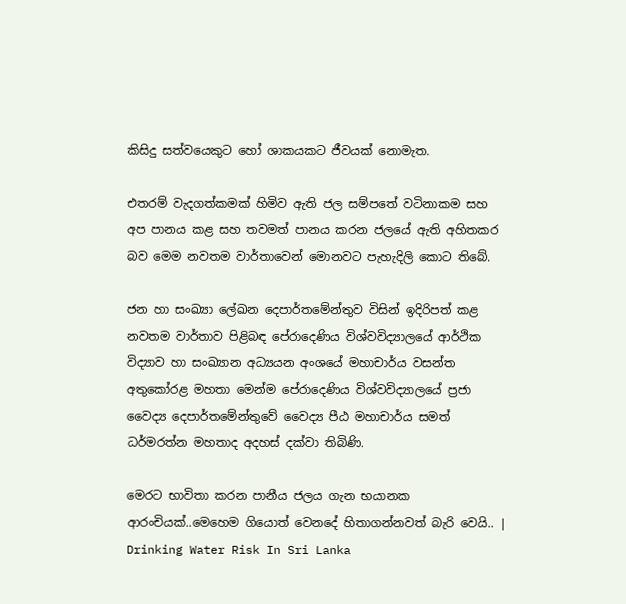කිසිදු සත්වයෙකුට හෝ ශාකයකට ජීවයක් නොමැත.

එතරම් වැදගත්කමක් හිමිව ඇති ජල සම්පතේ වටිනාකම සහ අප පානය කළ සහ තවමත් පානය කරන ජලයේ ඇති අහිතකර බව මෙම නවතම වාර්තාවෙන් මොනවට පැහැදිලි කොට තිබේ.

ජන හා සංඛ්‍යා ලේඛන දෙපාර්තමේන්තුව විසින් ඉදිරිපත් කළ නවතම වාර්තාව පිළිබඳ පේරාදෙණිය විශ්වවිද්‍යාලයේ ආර්ථික විද්‍යාව හා සංඛ්‍යාන අධ්‍යයන අංශයේ මහාචාර්ය වසන්ත අතුකෝරළ මහතා මෙන්ම පේරාදෙණිය විශ්වවිද්‍යාලයේ ප්‍රජා වෛද්‍ය දෙපාර්තමේන්තුවේ වෛද්‍ය පීඨ මහාචාර්ය සමත් ධර්මරත්න මහතාද අදහස් දක්වා තිබිණි.

මෙරට භාවිතා කරන පානීය ජලය ගැන භයානක ආරංචියක්..මෙහෙම ගියොත් වෙනදේ හිතාගන්නවත් බැරි වෙයි.. | Drinking Water Risk In Sri Lanka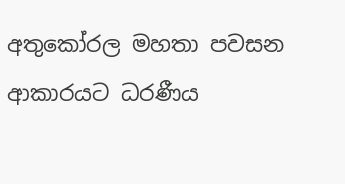අතුකෝරල මහතා පවසන ආකාරයට ධරණීය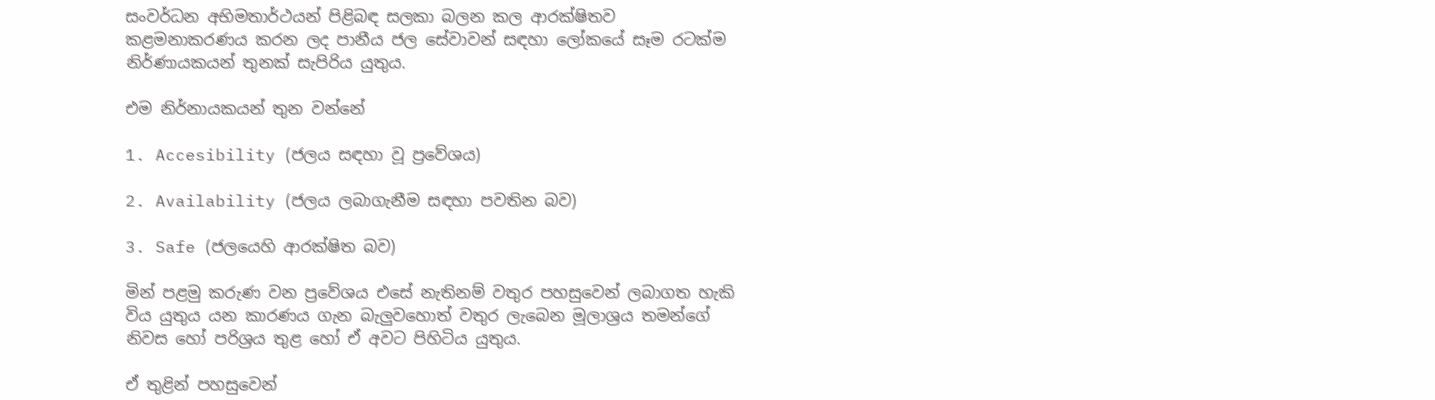සංවර්ධන අභිමතාර්ථයන් පිළිබඳ සලකා බලන කල ආරක්ෂිතව කළමනාකරණය කරන ලද පානීය ජල සේවාවන් සඳහා ලෝකයේ සෑම රටක්ම නිර්ණායකයන් තුනක් සැපිරිය යුතුය.

එම නිර්නායකයන් තුන වන්නේ

1. Accesibility (ජලය සඳහා වූ ප්‍රවේශය)

2. Availability (ජලය ලබාගැනීම සඳහා පවතින බව)

3. Safe (ජලයෙහි ආරක්ෂිත බව)

මින් පළමු කරුණ වන ප්‍රවේශය එසේ නැතිනම් වතුර පහසුවෙන් ලබාගත හැකි විය යුතුය යන කාරණය ගැන බැලුවහොත් වතුර ලැබෙන මූලාශ්‍රය තමන්ගේ නිවස හෝ පරිශ්‍රය තුළ හෝ ඒ අවට පිහිටිය යුතුය.

ඒ තුළින් පහසුවෙන්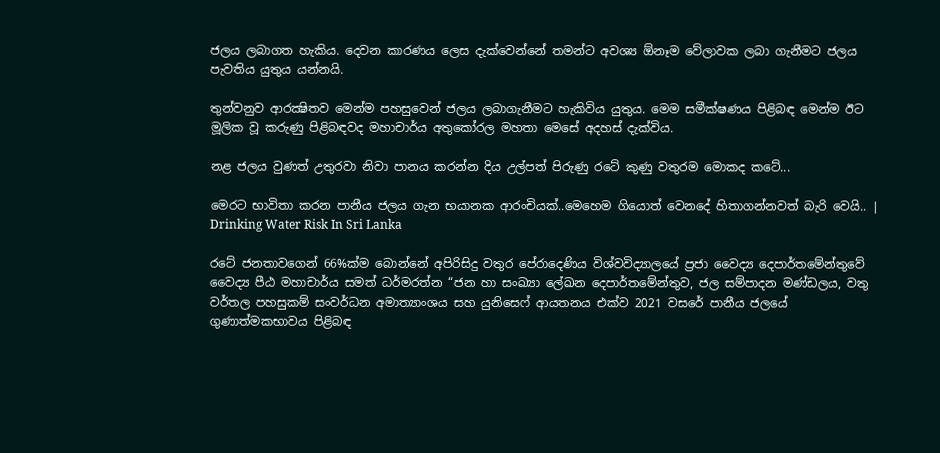ජලය ලබාගත හැකිය. දෙවන කාරණය ලෙස දැක්වෙන්නේ තමන්ට අවශ්‍ය ඕනෑම වේලාවක ලබා ගැනීමට ජලය පැවතිය යුතුය යන්නයි.

තුන්වනුව ආරක්‍ෂිතව මෙන්ම පහසුවෙන් ජලය ලබාගැනීමට හැකිවිය යුතුය. මෙම සමීක්ෂණය පිළිබඳ මෙන්ම ඊට මූලික වූ කරුණු පිළිබඳවද මහාචාර්ය අතුකෝරල මහතා මෙසේ අදහස් දැක්විය.

නළ ජලය වුණත් උතුරවා නිවා පානය කරන්න දිය උල්පත් පිරුණු රටේ කුණු වතුරම මොකද කටේ...

මෙරට භාවිතා කරන පානීය ජලය ගැන භයානක ආරංචියක්..මෙහෙම ගියොත් වෙනදේ හිතාගන්නවත් බැරි වෙයි.. | Drinking Water Risk In Sri Lanka

රටේ ජනතාවගෙන් 66%ක්ම බොන්නේ අපිරිසිදු වතුර පේරාදෙණිය විශ්වවිද්‍යාලයේ ප්‍රජා වෛද්‍ය දෙපාර්තමේන්තුවේ වෛද්‍ය පීඨ මහාචාර්ය සමත් ධර්මරත්න “ජන හා සංඛ්‍යා ලේඛන දෙපාර්තමේන්තුව, ජල සම්පාදන මණ්ඩලය, වතු වර්තල පහසුකම් සංවර්ධන අමාත්‍යාංශය සහ යුනිසෙෆ් ආයතනය එක්ව 2021 වසරේ පානීය ජලයේ ගුණාත්මකභාවය පිළිබඳ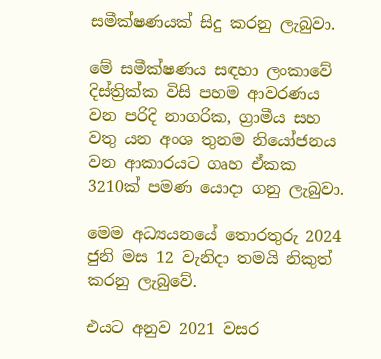සමීක්ෂණයක් සිදු කරනු ලැබුවා.

මේ සමීක්ෂණය සඳහා ලංකාවේ දිස්ත්‍රික්ක විසි පහම ආවරණය වන පරිදි නාගරික, ග්‍රාමීය සහ වතු යන අංශ තුනම නියෝජනය වන ආකාරයට ගෘහ ඒකක 3210ක් පමණ යොදා ගනු ලැබුවා.

මෙම අධ්‍යයනයේ තොරතුරු 2024 ජුනි මස 12 වැනිදා තමයි නිකුත් කරනු ලැබුවේ.

එයට අනුව 2021 වසර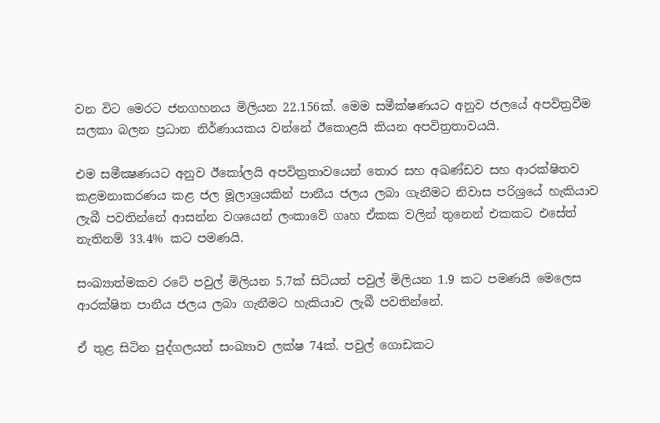වන විට මෙරට ජනගහනය මිලියන 22.156ක්. මෙම සමීක්ෂණයට අනුව ජලයේ අපවිත්‍රවීම සලකා බලන ප්‍රධාන නිර්ණායකය වන්නේ ඊකොළයි කියන අපවිත්‍රතාවයයි.

එම සමීක්‍ෂණයට අනුව ඊකෝලයි අපවිත්‍රතාවයෙන් තොර සහ අඛණ්ඩව සහ ආරක්ෂිතව කළමනාකරණය කළ ජල මූලාශ්‍රයකින් පානීය ජලය ලබා ගැනීමට නිවාස පරිශ්‍රයේ හැකියාව ලැබී පවතින්නේ ආසන්න වශයෙන් ලංකාවේ ගෘහ ඒකක වලින් තුනෙන් එකකට එසේත් නැතිනම් 33.4% කට පමණයි.

සංඛ්‍යාත්මකව රටේ පවුල් මිලියන 5.7ක් සිටියත් පවුල් මිලියන 1.9 කට පමණයි මෙලෙස ආරක්ෂිත පානීය ජලය ලබා ගැනීමට හැකියාව ලැබී පවතින්නේ.

ඒ තුළ සිටින පුද්ගලයන් සංඛ්‍යාව ලක්ෂ 74ක්. පවුල් ගොඩකට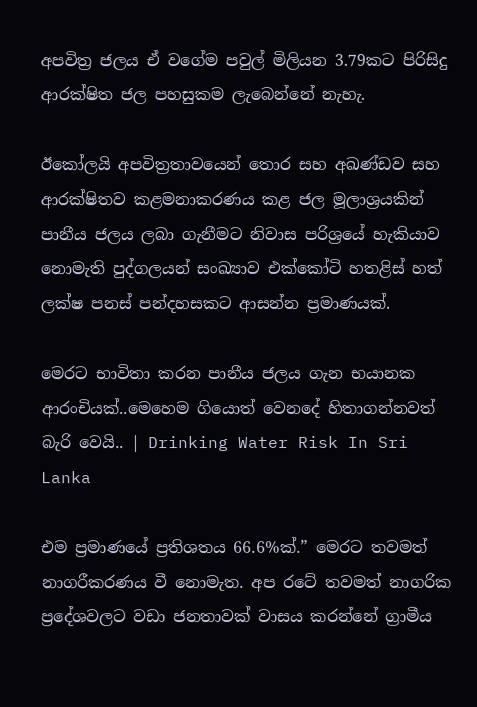අපවිත්‍ර ජලය ඒ වගේම පවුල් මිලියන 3.79කට පිරිසිදු ආරක්ෂිත ජල පහසුකම ලැබෙන්නේ නැහැ.

ඊකෝලයි අපවිත්‍රතාවයෙන් තොර සහ අඛණ්ඩව සහ ආරක්ෂිතව කළමනාකරණය කළ ජල මූලාශ්‍රයකින් පානීය ජලය ලබා ගැනීමට නිවාස පරිශ්‍රයේ හැකියාව නොමැති පුද්ගලයන් සංඛ්‍යාව එක්කෝටි හතළිස් හත් ලක්ෂ පනස් පන්දහසකට ආසන්න ප්‍රමාණයක්.

මෙරට භාවිතා කරන පානීය ජලය ගැන භයානක ආරංචියක්..මෙහෙම ගියොත් වෙනදේ හිතාගන්නවත් බැරි වෙයි.. | Drinking Water Risk In Sri Lanka

එම ප්‍රමාණයේ ප්‍රතිශතය 66.6%ක්.” මෙරට තවමත් නාගරීකරණය වී නොමැත. අප රටේ තවමත් නාගරික ප්‍රදේශවලට වඩා ජනතාවක් වාසය කරන්නේ ග්‍රාමීය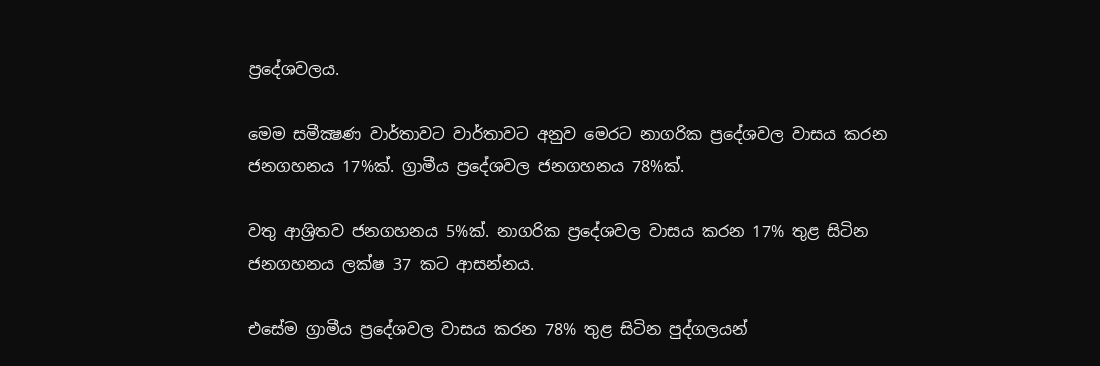ප්‍රදේශවලය.

මෙම සමීක්‍ෂණ වාර්තාවට වාර්තාවට අනුව මෙරට නාගරික ප්‍රදේශවල වාසය කරන ජනගහනය 17%ක්. ග්‍රාමීය ප්‍රදේශවල ජනගහනය 78%ක්.

වතු ආශ්‍රිතව ජනගහනය 5%ක්. නාගරික ප්‍රදේශවල වාසය කරන 17% තුළ සිටින ජනගහනය ලක්ෂ 37 කට ආසන්නය.

එසේම ග්‍රාමීය ප්‍රදේශවල වාසය කරන 78% තුළ සිටින පුද්ගලයන්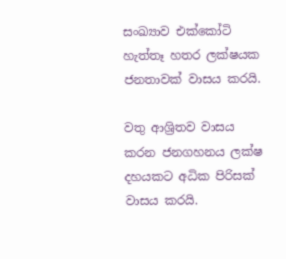සංඛ්‍යාව එක්කෝටි හැත්තෑ හතර ලක්ෂයක ජනතාවක් වාසය කරයි.

වතු ආශ්‍රිතව වාසය කරන ජනගහනය ලක්ෂ දහයකට අධික පිරිසක් වාසය කරයි.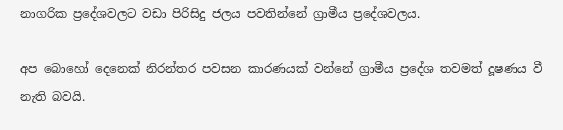නාගරික ප්‍රදේශවලට වඩා පිරිසිදු ජලය පවතින්නේ ග්‍රාමීය ප්‍රදේශවලය.

අප බොහෝ දෙනෙක් නිරන්තර පවසන කාරණයක් වන්නේ ග්‍රාමීය ප්‍රදේශ තවමත් දූෂණය වී නැති බවයි.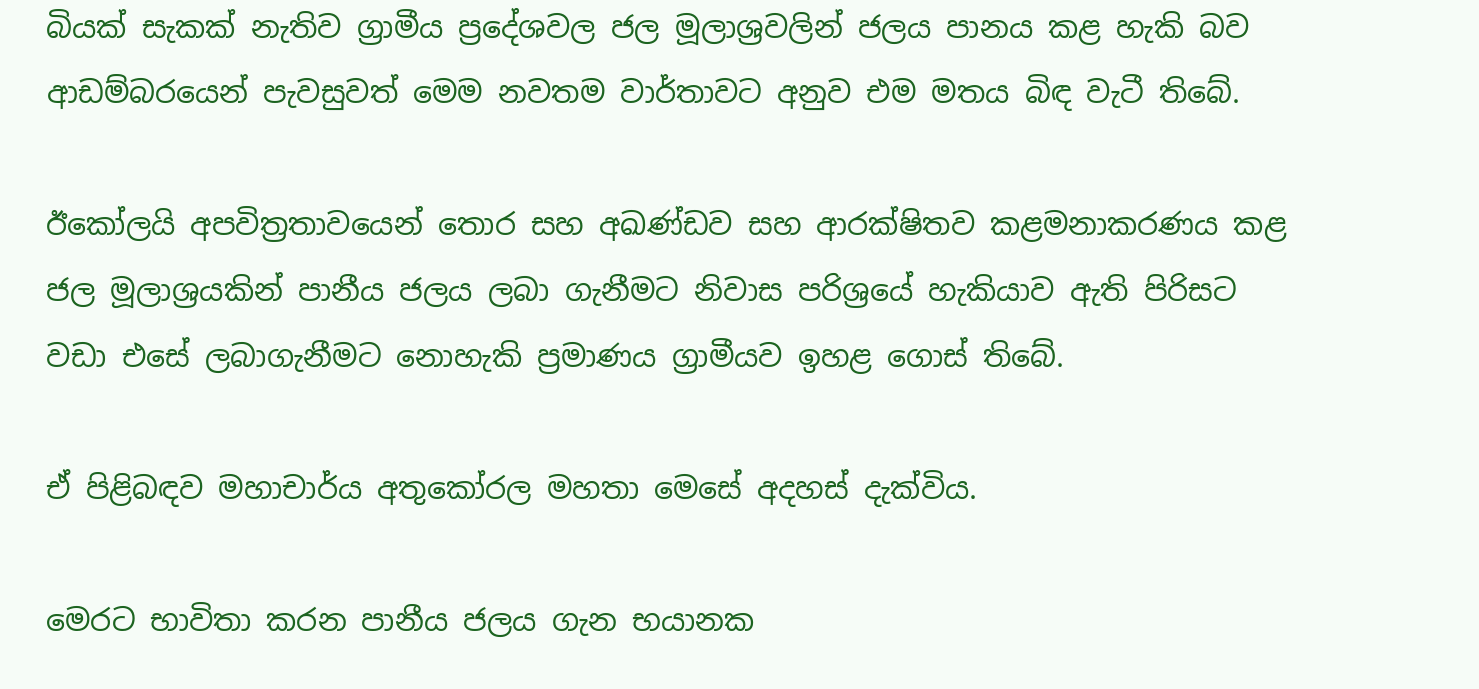බියක් සැකක් නැතිව ග්‍රාමීය ප්‍රදේශවල ජල මූලාශ්‍රවලින් ජලය පානය කළ හැකි බව ආඩම්බරයෙන් පැවසුවත් මෙම නවතම වාර්තාවට අනුව එම මතය බිඳ වැටී තිබේ.

ඊකෝලයි අපවිත්‍රතාවයෙන් තොර සහ අඛණ්ඩව සහ ආරක්ෂිතව කළමනාකරණය කළ ජල මූලාශ්‍රයකින් පානීය ජලය ලබා ගැනීමට නිවාස පරිශ්‍රයේ හැකියාව ඇති පිරිසට වඩා එසේ ලබාගැනීමට නොහැකි ප්‍රමාණය ග්‍රාමීයව ඉහළ ගොස් තිබේ.

ඒ පිළිබඳව මහාචාර්ය අතුකෝරල මහතා මෙසේ අදහස් දැක්විය.

මෙරට භාවිතා කරන පානීය ජලය ගැන භයානක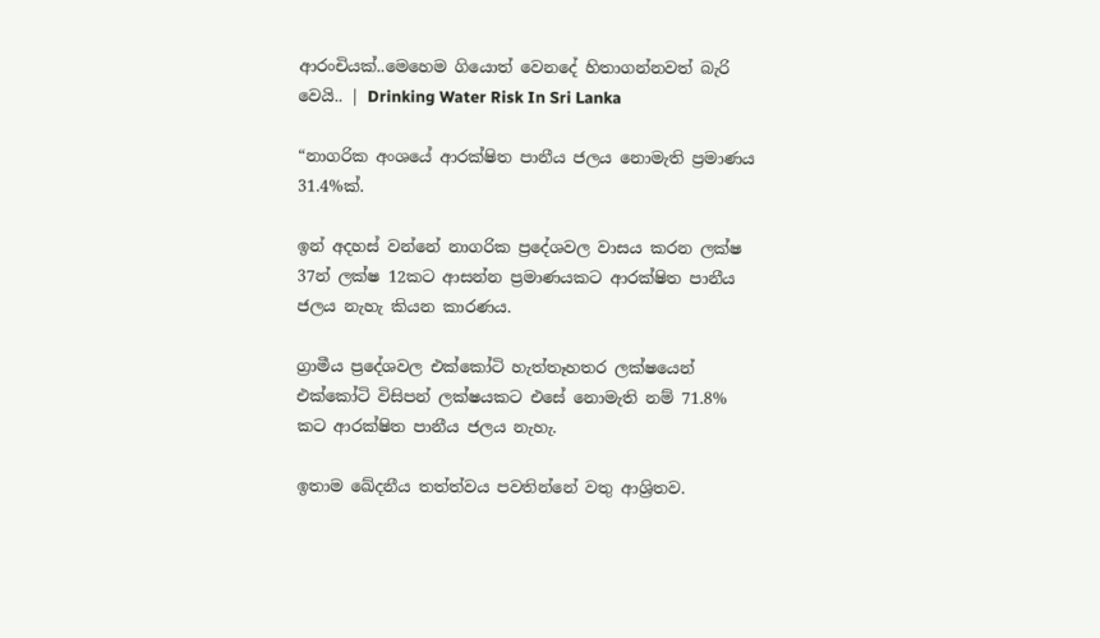ආරංචියක්..මෙහෙම ගියොත් වෙනදේ හිතාගන්නවත් බැරි වෙයි.. | Drinking Water Risk In Sri Lanka

“නාගරික අංශයේ ආරක්ෂිත පානීය ජලය නොමැති ප්‍රමාණය 31.4%ක්.

ඉන් අදහස් වන්නේ නාගරික ප්‍රදේශවල වාසය කරන ලක්ෂ 37න් ලක්ෂ 12කට ආසන්න ප්‍රමාණයකට ආරක්ෂිත පානීය ජලය නැහැ කියන කාරණය.

ග්‍රාමීය ප්‍රදේශවල එක්කෝටි හැත්තෑහතර ලක්ෂයෙන් එක්කෝටි විසිපන් ලක්ෂයකට එසේ නොමැති නම් 71.8% කට ආරක්ෂිත පානීය ජලය නැහැ.

ඉතාම ඛේදනීය තත්ත්වය පවතින්නේ වතු ආශ්‍රිතව.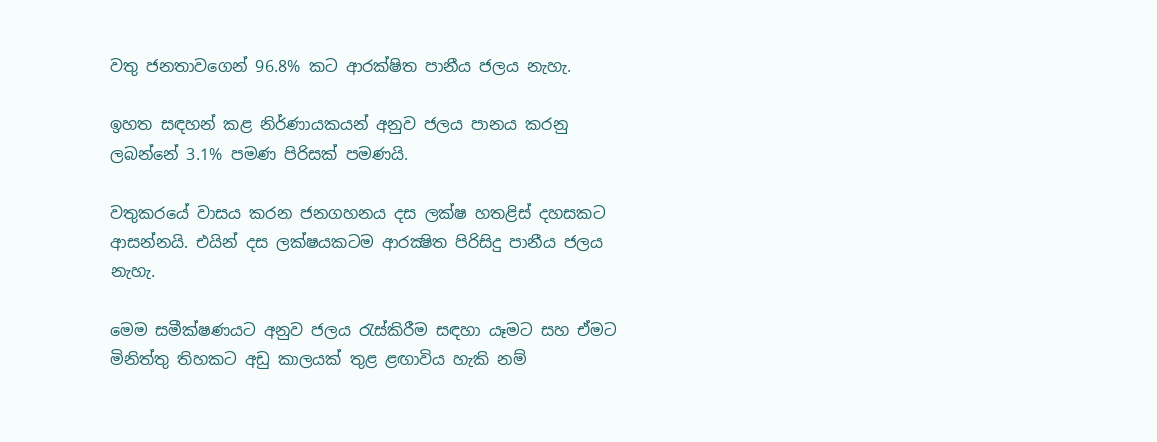වතු ජනතාවගෙන් 96.8% කට ආරක්ෂිත පානීය ජලය නැහැ.

ඉහත සඳහන් කළ නිර්ණායකයන් අනුව ජලය පානය කරනු ලබන්නේ 3.1% පමණ පිරිසක් පමණයි.

වතුකරයේ වාසය කරන ජනගහනය දස ලක්ෂ හතළිස් දහසකට ආසන්නයි. එයින් දස ලක්ෂයකටම ආරක්‍ෂිත පිරිසිදු පානීය ජලය නැහැ.

මෙම සමීක්ෂණයට අනුව ජලය රැස්කිරීම සඳහා යෑමට සහ ඒමට මිනිත්තු තිහකට අඩු කාලයක් තුළ ළඟාවිය හැකි නම්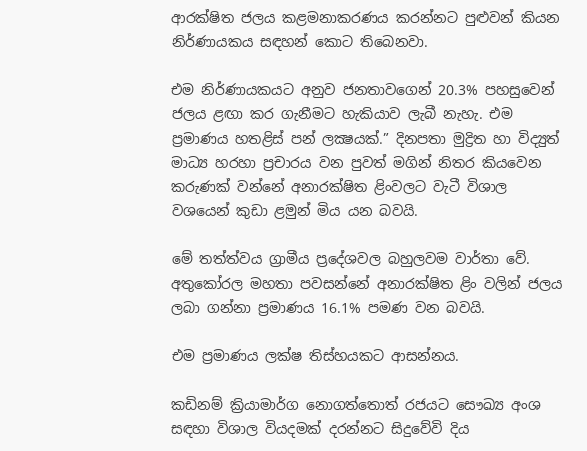ආරක්ෂිත ජලය කළමනාකරණය කරන්නට පුළුවන් කියන නිර්ණායකය සඳහන් කොට තිබෙනවා.

එම නිර්ණායකයට අනුව ජනතාවගෙන් 20.3% පහසුවෙන් ජලය ළඟා කර ගැනීමට හැකියාව ලැබී නැහැ. එම ප්‍රමාණය හතළිස් පන් ලක්‍ෂයක්.” දිනපතා මුද්‍රිත හා විද්‍යුත් මාධ්‍ය හරහා ප්‍රචාරය වන පුවත් මගින් නිතර කියවෙන කරුණක් වන්නේ අනාරක්ෂිත ළිංවලට වැටී විශාල වශයෙන් කුඩා ළමුන් මිය යන බවයි.

මේ තත්ත්වය ග්‍රාමීය ප්‍රදේශවල බහුලවම වාර්තා වේ. අතුකෝරල මහතා පවසන්නේ අනාරක්ෂිත ළිං වලින් ජලය ලබා ගන්නා ප්‍රමාණය 16.1% පමණ වන බවයි.

එම ප්‍රමාණය ලක්ෂ තිස්හයකට ආසන්නය.

කඩිනම් ක්‍රියාමාර්ග නොගත්තොත් රජයට සෞඛ්‍ය අංශ සඳහා විශාල වියදමක් දරන්නට සිදුවේවි දිය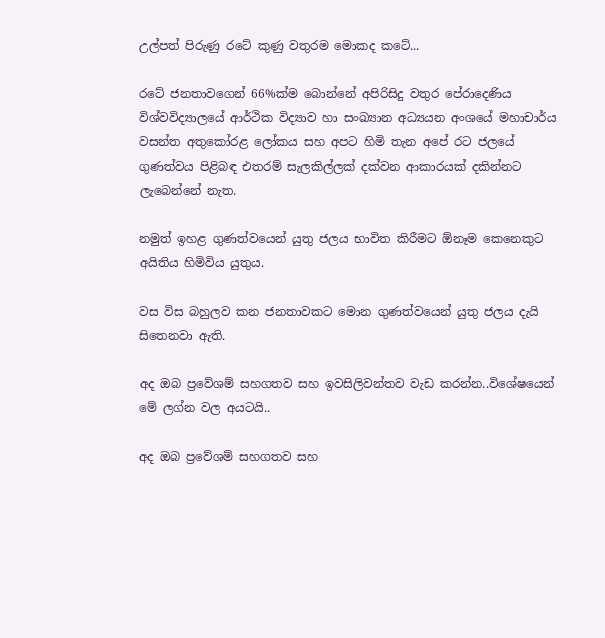උල්පත් පිරුණු රටේ කුණු වතුරම මොකද කටේ...

රටේ ජනතාවගෙන් 66%ක්ම බොන්නේ අපිරිසිදු වතුර පේරාදෙණිය විශ්වවිද්‍යාලයේ ආර්ථික විද්‍යාව හා සංඛ්‍යාන අධ්‍යයන අංශයේ මහාචාර්ය වසන්ත අතුකෝරළ ලෝකය සහ අපට හිමි තැන අපේ රට ජලයේ ගුණත්වය පිළිබඳ එතරම් සැලකිල්ලක් දක්වන ආකාරයක් දකින්නට ලැබෙන්නේ නැත.

නමුත් ඉහළ ගුණත්වයෙන් යුතු ජලය භාවිත කිරීමට ඕනෑම කෙනෙකුට අයිතිය හිමිවිය යුතුය.

වස විස බහුලව කන ජනතාවකට මොන ගුණත්වයෙන් යුතු ජලය දැයි සිතෙනවා ඇති.

අද ඔබ ප්‍රවේශම් සහගතව සහ ඉවසිලිවන්තව වැඩ කරන්න..විශේෂයෙන් මේ ලග්න වල අයටයි..

අද ඔබ ප්‍රවේශම් සහගතව සහ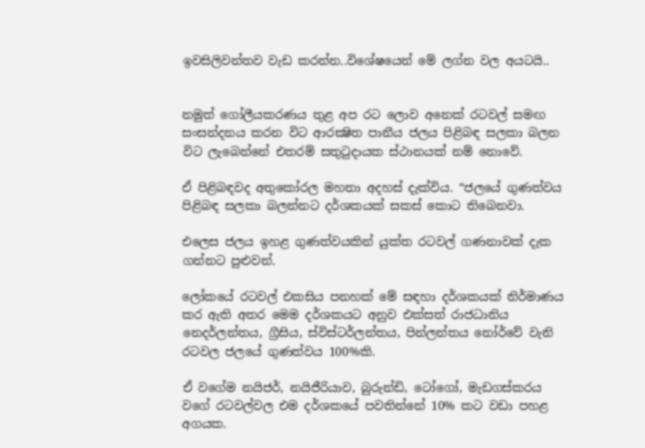ඉවසිලිවන්තව වැඩ කරන්න..විශේෂයෙන් මේ ලග්න වල අයටයි..


නමුත් ගෝලීයකරණය තුළ අප රට ලොව අනෙක් රටවල් සමඟ සංසන්දනය කරන විට ආරක්‍ෂිත පානීය ජලය පිළිබඳ සලකා බලන විට ලැබෙන්නේ එතරම් සතුටුදායක ස්ථානයක් නම් නොවේ.

ඒ පිළිබඳවද අතුකෝරල මහතා අදහස් දැක්විය. “ජලයේ ගුණත්වය පිළිබඳ සලකා බලන්නට දර්ශකයක් සකස් කොට තිබෙනවා.

එලෙස ජලය ඉහළ ගුණත්වයකින් යුක්ත රටවල් ගණනාවක් දැක ගන්නට පුළුවන්.

ලෝකයේ රටවල් එකසිය පනහක් මේ සඳහා දර්ශකයක් නිර්මාණය කර ඇති අතර මෙම දර්ශකයට අනුව එක්සත් රාජධානිය නෙදර්ලන්තය, ග්‍රීසිය, ස්විස්ටර්ලන්තය, පින්ලන්තය නෝර්වේ වැනි රටවල ජලයේ ගුණත්වය 100%කි.

ඒ වගේම නයිජර්, නයිජීරියාව, බුරුන්ඩි, ටෝගෝ, මැඩගස්කරය වගේ රටවල්වල එම දර්ශකයේ පවතින්නේ 10% කට වඩා පහළ අගයක.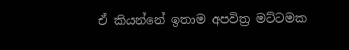ඒ කියන්නේ ඉතාම අපවිත්‍ර මට්ටමක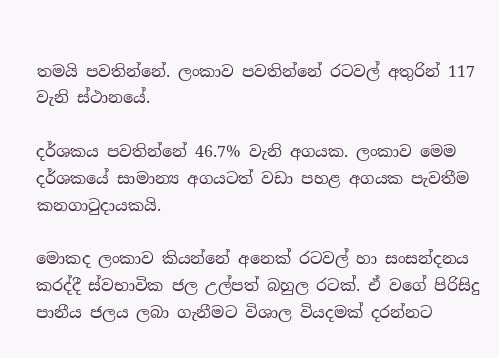තමයි පවතින්නේ. ලංකාව පවතින්නේ රටවල් අතුරින් 117 වැනි ස්ථානයේ.

දර්ශකය පවතින්නේ 46.7% වැනි අගයක. ලංකාව මෙම දර්ශකයේ සාමාන්‍ය අගයටත් වඩා පහළ අගයක පැවතීම කනගාටුදායකයි.

මොකද ලංකාව කියන්නේ අනෙක් රටවල් හා සංසන්දනය කරද්දී ස්වභාවික ජල උල්පත් බහුල රටක්. ඒ වගේ පිරිසිදු පානීය ජලය ලබා ගැනීමට විශාල වියදමක් දරන්නට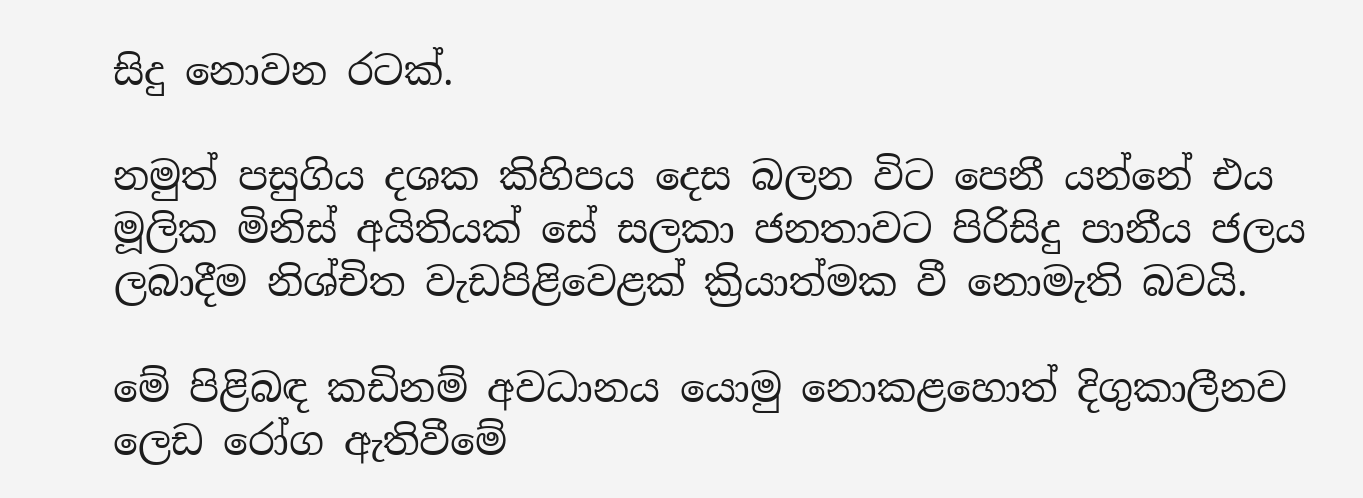සිදු නොවන රටක්.

නමුත් පසුගිය දශක කිහිපය දෙස බලන විට පෙනී යන්නේ එය මූලික මිනිස් අයිතියක් සේ සලකා ජනතාවට පිරිසිදු පානීය ජලය ලබාදීම නිශ්චිත වැඩපිළිවෙළක් ක්‍රියාත්මක වී නොමැති බවයි.

මේ පිළිබඳ කඩිනම් අවධානය යොමු නොකළහොත් දිගුකාලීනව ලෙඩ රෝග ඇතිවීමේ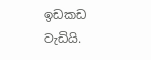ඉඩකඩ වැඩියි.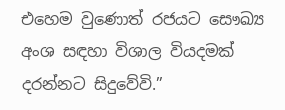එහෙම වුණොත් රජයට සෞඛ්‍ය අංශ සඳහා විශාල වියදමක් දරන්නට සිදුවේවි.”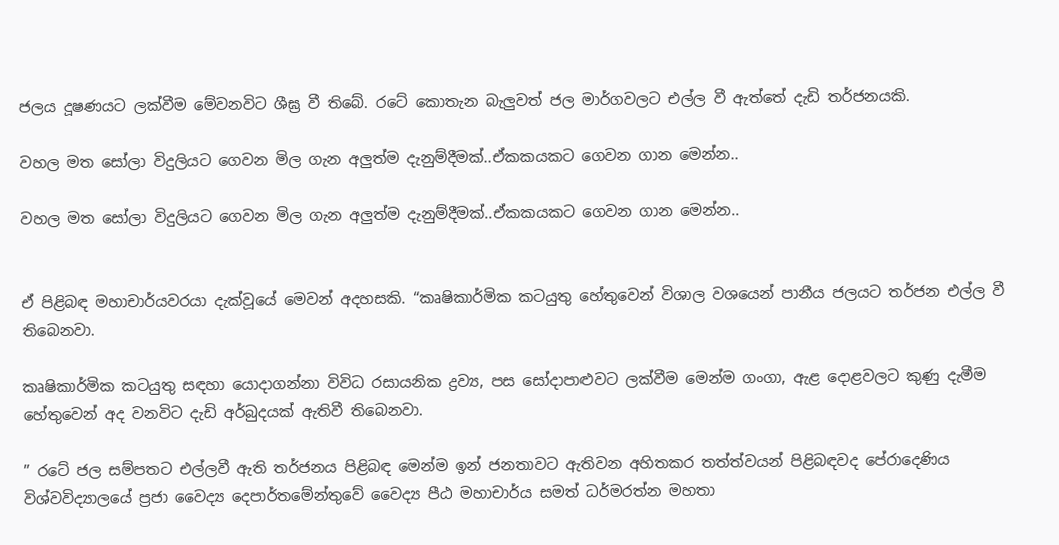ජලය දූෂණයට ලක්වීම මේවනවිට ශීඝ්‍ර වී තිබේ. රටේ කොතැන බැලුවත් ජල මාර්ගවලට එල්ල වී ඇත්තේ දැඩි තර්ජනයකි.

වහල මත සෝලා විදුලියට ගෙවන මිල ගැන අලුත්ම දැනුම්දීමක්..ඒකකයකට ගෙවන ගාන මෙන්න..

වහල මත සෝලා විදුලියට ගෙවන මිල ගැන අලුත්ම දැනුම්දීමක්..ඒකකයකට ගෙවන ගාන මෙන්න..


ඒ පිළිබඳ මහාචාර්යවරයා දැක්වූයේ මෙවන් අදහසකි. “කෘෂිකාර්මික කටයුතු හේතුවෙන් විශාල වශයෙන් පානීය ජලයට තර්ජන එල්ල වී තිබෙනවා.

කෘෂිකාර්මික කටයුතු සඳහා යොදාගන්නා විවිධ රසායනික ද්‍රව්‍ය, පස සෝදාපාළුවට ලක්වීම මෙන්ම ගංගා, ඇළ දොළවලට කුණු දැමීම හේතුවෙන් අද වනවිට දැඩි අර්බුදයක් ඇතිවී තිබෙනවා.

” රටේ ජල සම්පතට එල්ලවී ඇති තර්ජනය පිළිබඳ මෙන්ම ඉන් ජනතාවට ඇතිවන අහිතකර තත්ත්වයන් පිළිබඳවද පේරාදෙණිය විශ්වවිද්‍යාලයේ ප්‍රජා වෛද්‍ය දෙපාර්තමේන්තුවේ වෛද්‍ය පීඨ මහාචාර්ය සමත් ධර්මරත්න මහතා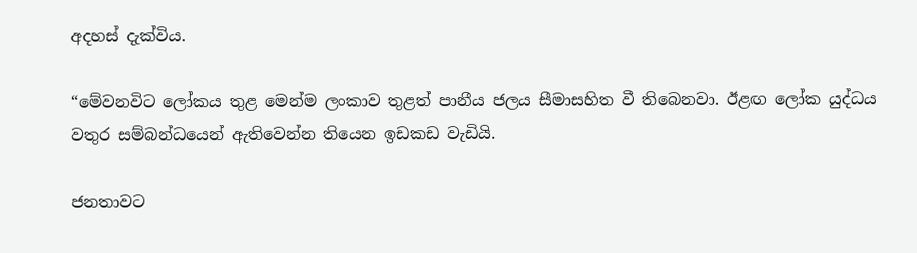අදහස් දැක්විය.

“මේවනවිට ලෝකය තුළ මෙන්ම ලංකාව තුළත් පානීය ජලය සීමාසහිත වී තිබෙනවා. ඊළඟ ලෝක යුද්ධය වතුර සම්බන්ධයෙන් ඇතිවෙන්න තියෙන ඉඩකඩ වැඩියි.

ජනතාවට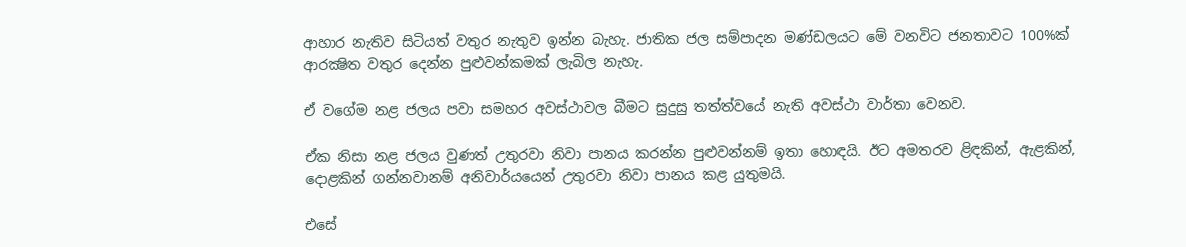ආහාර නැතිව සිටියත් වතුර නැතුව ඉන්න බැහැ. ජාතික ජල සම්පාදන මණ්ඩලයට මේ වනවිට ජනතාවට 100%ක් ආරක්‍ෂිත වතුර දෙන්න පුළුවන්කමක් ලැබිල නැහැ.

ඒ වගේම නළ ජලය පවා සමහර අවස්ථාවල බීමට සුදුසු තත්ත්වයේ නැති අවස්ථා වාර්තා වෙනව.

ඒක නිසා නළ ජලය වුණත් උතුරවා නිවා පානය කරන්න පුළුවන්නම් ඉතා හොඳයි. ඊට අමතරව ළිඳකින්, ඇළකින්, දොළකින් ගන්නවානම් අනිවාර්යයෙන් උතුරවා නිවා පානය කළ යුතුමයි.

එසේ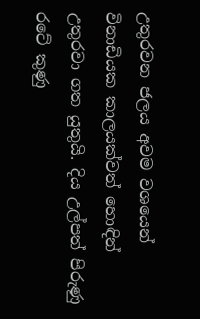උතුරවන ජලය අවම වශයෙන් විනාඩියක කාලයක්වත් හොඳින් උතුරවා ගත යුතුයි. දිය උල්පත් පිරුණු රටේ කුණු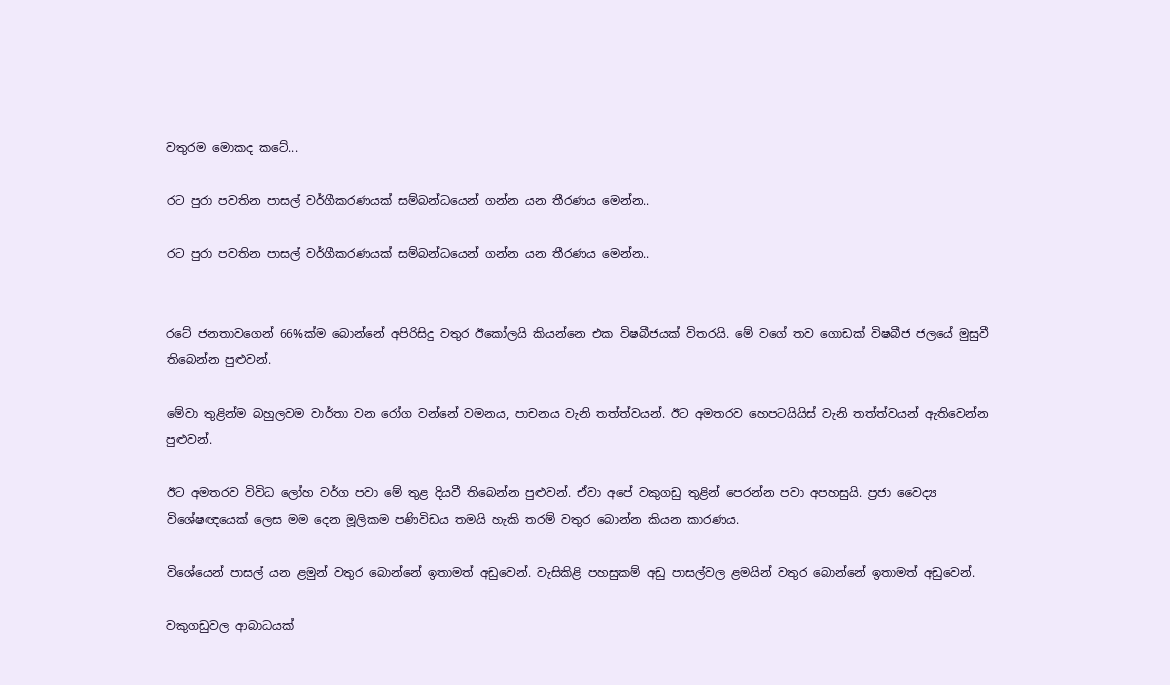වතුරම මොකද කටේ...

රට පුරා පවතින පාසල් වර්ගීකරණයක් සම්බන්ධයෙන් ගන්න යන තීරණය මෙන්න..

රට පුරා පවතින පාසල් වර්ගීකරණයක් සම්බන්ධයෙන් ගන්න යන තීරණය මෙන්න..


රටේ ජනතාවගෙන් 66%ක්ම බොන්නේ අපිරිසිදු වතුර ඊකෝලයි කියන්නෙ එක විෂබීජයක් විතරයි. මේ වගේ තව ගොඩක් විෂබීජ ජලයේ මුසුවී තිබෙන්න පුළුවන්.

මේවා තුළින්ම බහුලවම වාර්තා වන රෝග වන්නේ වමනය, පාචනය වැනි තත්ත්වයන්. ඊට අමතරව හෙපටයියිස් වැනි තත්ත්වයන් ඇතිවෙන්න පුළුවන්.

ඊට අමතරව විවිධ ලෝහ වර්ග පවා මේ තුළ දියවී තිබෙන්න පුළුවන්. ඒවා අපේ වකුගඩු තුළින් පෙරන්න පවා අපහසුයි. ප්‍රජා වෛද්‍ය විශේෂඥයෙක් ලෙස මම දෙන මූලිකම පණිවිඩය තමයි හැකි තරම් වතුර බොන්න කියන කාරණය.

විශේයෙන් පාසල් යන ළමුන් වතුර බොන්නේ ඉතාමත් අඩුවෙන්. වැසිකිළි පහසුකම් අඩු පාසල්වල ළමයින් වතුර බොන්නේ ඉතාමත් අඩුවෙන්.

වකුගඩුවල ආබාධයක්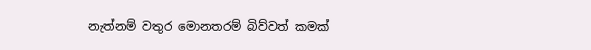නැත්නම් වතුර මොනතරම් බිව්වත් කමක්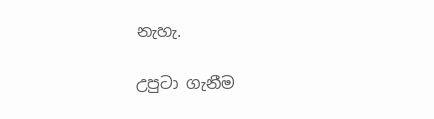නැහැ.

උපුටා ගැනීම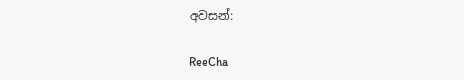අවසන්:

ReeCha